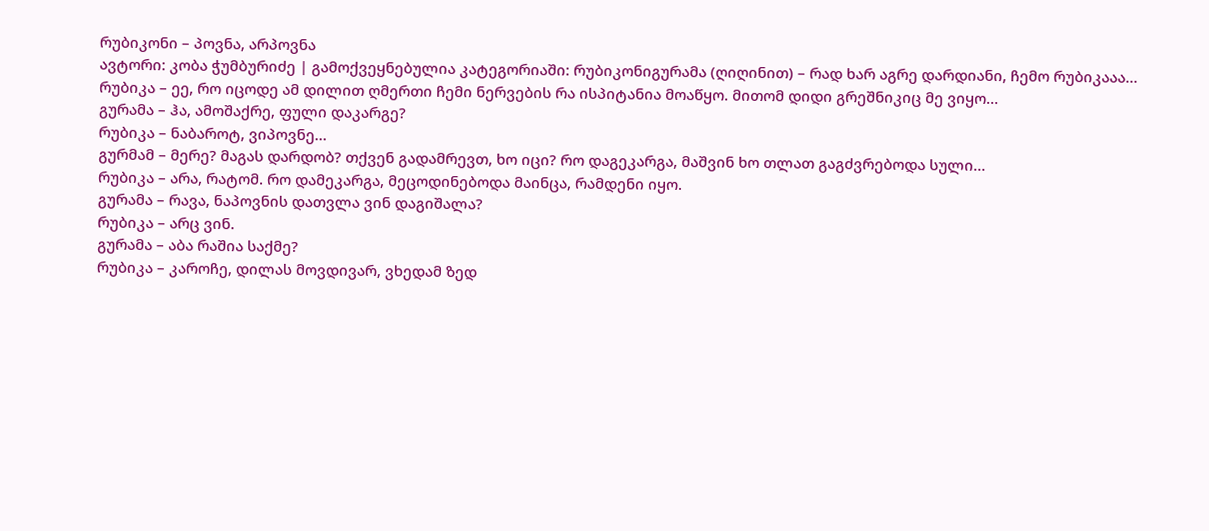რუბიკონი – პოვნა, არპოვნა
ავტორი: კობა ჭუმბურიძე | გამოქვეყნებულია კატეგორიაში: რუბიკონიგურამა (ღიღინით) – რად ხარ აგრე დარდიანი, ჩემო რუბიკააა…
რუბიკა – ეე, რო იცოდე ამ დილით ღმერთი ჩემი ნერვების რა ისპიტანია მოაწყო. მითომ დიდი გრეშნიკიც მე ვიყო…
გურამა – ჰა, ამოშაქრე, ფული დაკარგე?
რუბიკა – ნაბაროტ, ვიპოვნე…
გურმამ – მერე? მაგას დარდობ? თქვენ გადამრევთ, ხო იცი? რო დაგეკარგა, მაშვინ ხო თლათ გაგძვრებოდა სული…
რუბიკა – არა, რატომ. რო დამეკარგა, მეცოდინებოდა მაინცა, რამდენი იყო.
გურამა – რავა, ნაპოვნის დათვლა ვინ დაგიშალა?
რუბიკა – არც ვინ.
გურამა – აბა რაშია საქმე?
რუბიკა – კაროჩე, დილას მოვდივარ, ვხედამ ზედ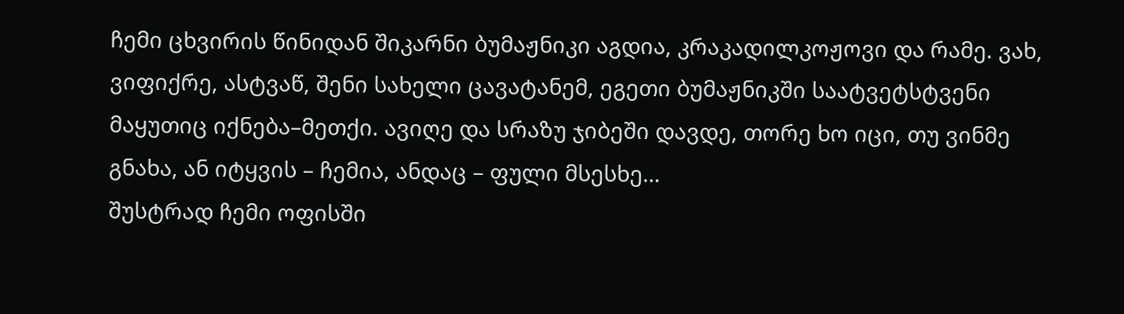ჩემი ცხვირის წინიდან შიკარნი ბუმაჟნიკი აგდია, კრაკადილკოჟოვი და რამე. ვახ, ვიფიქრე, ასტვაწ, შენი სახელი ცავატანემ, ეგეთი ბუმაჟნიკში საატვეტსტვენი მაყუთიც იქნება–მეთქი. ავიღე და სრაზუ ჯიბეში დავდე, თორე ხო იცი, თუ ვინმე გნახა, ან იტყვის – ჩემია, ანდაც – ფული მსესხე…
შუსტრად ჩემი ოფისში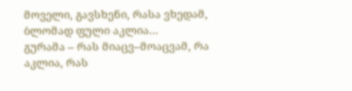მოველი, გავსხენი, რასა ვხედამ, ბლომად ფული აკლია…
გურამა – რას მიაცვ–მოაცვამ, რა აკლია, რას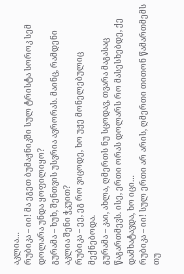აკლია…
რუბიკა – იი! მა ეგეთ ბუმაჟნიკში სულ ტრისტა სოროკ სემ დოლარა უნდა ყოფილიყო?
გურამა – ხუხ, შენთვის უსვრია ავრორას. მაინც, რამდენი აკლია შენი ჭკუით?
რუბიკა – ეე, ეგ რო ვიცოდე, ხო უჟე მონელებულიც მექნებოდა.
გურამა – კაი, ახლა, ღმერთს ნუ სცოდავ, თვარა მაგასაც წაგართმევს. ისე, ერთი ორას დოლარს რო მასესხებდე, ქე დამხატავდა, ხო იცი…
რუბიკა – იი! სულ ერთი არ არის, ღმერთი თითონ წამართმემს თუ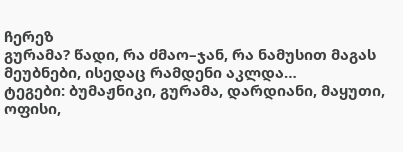ჩერეზ
გურამა? წადი, რა ძმაო–ჯან, რა ნამუსით მაგას მეუბნები, ისედაც რამდენი აკლდა…
ტეგები: ბუმაჟნიკი, გურამა, დარდიანი, მაყუთი, ოფისი,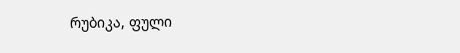რუბიკა, ფული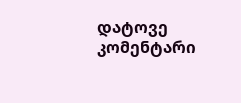დატოვე კომენტარი